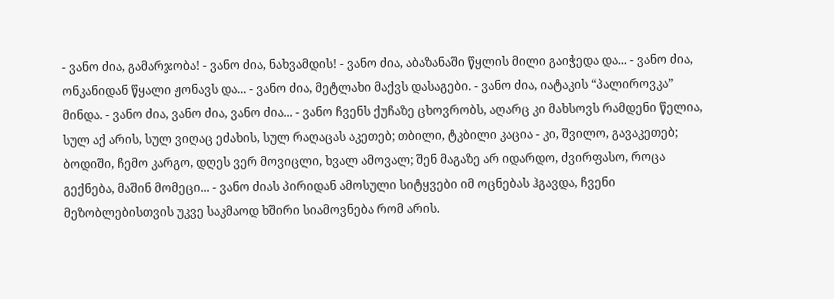- ვანო ძია, გამარჯობა! - ვანო ძია, ნახვამდის! - ვანო ძია, აბაზანაში წყლის მილი გაიჭედა და... - ვანო ძია, ონკანიდან წყალი ჟონავს და... - ვანო ძია, მეტლახი მაქვს დასაგები. - ვანო ძია, იატაკის “პალიროვკა” მინდა. - ვანო ძია, ვანო ძია, ვანო ძია... - ვანო ჩვენს ქუჩაზე ცხოვრობს, აღარც კი მახსოვს რამდენი წელია, სულ აქ არის, სულ ვიღაც ეძახის, სულ რაღაცას აკეთებ; თბილი, ტკბილი კაცია - კი, შვილო, გავაკეთებ; ბოდიში, ჩემო კარგო, დღეს ვერ მოვიცლი, ხვალ ამოვალ; შენ მაგაზე არ იდარდო, ძვირფასო, როცა გექნება, მაშინ მომეცი... - ვანო ძიას პირიდან ამოსული სიტყვები იმ ოცნებას ჰგავდა, ჩვენი მეზობლებისთვის უკვე საკმაოდ ხშირი სიამოვნება რომ არის.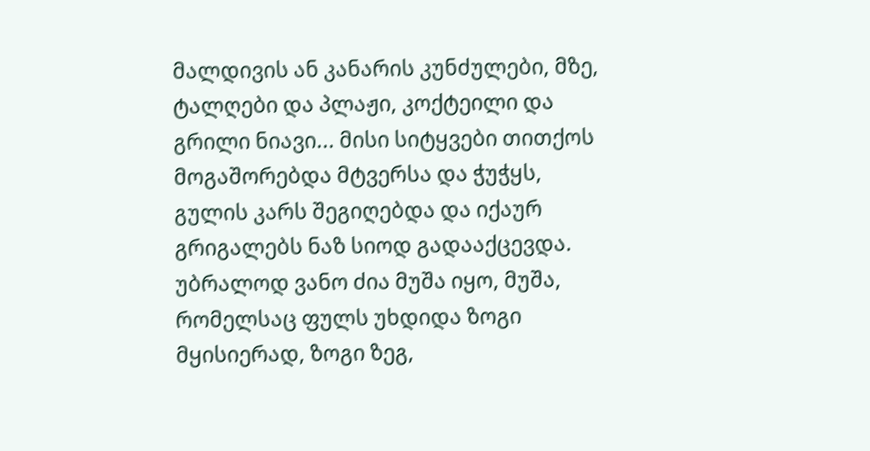მალდივის ან კანარის კუნძულები, მზე, ტალღები და პლაჟი, კოქტეილი და გრილი ნიავი... მისი სიტყვები თითქოს მოგაშორებდა მტვერსა და ჭუჭყს, გულის კარს შეგიღებდა და იქაურ გრიგალებს ნაზ სიოდ გადააქცევდა. უბრალოდ ვანო ძია მუშა იყო, მუშა, რომელსაც ფულს უხდიდა ზოგი მყისიერად, ზოგი ზეგ,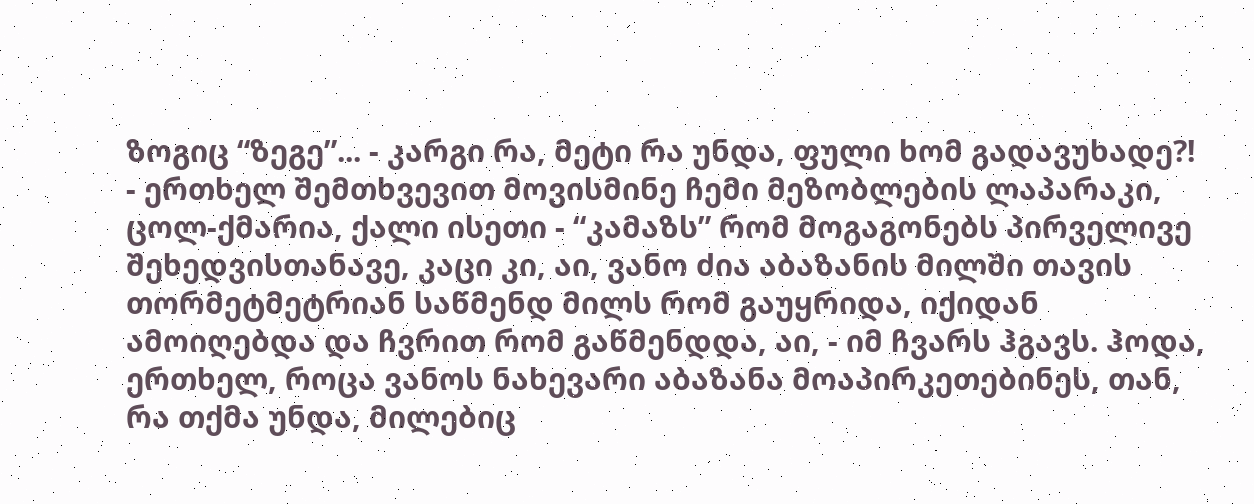ზოგიც “ზეგე”... - კარგი რა, მეტი რა უნდა, ფული ხომ გადავუხადე?! - ერთხელ შემთხვევით მოვისმინე ჩემი მეზობლების ლაპარაკი, ცოლ-ქმარია, ქალი ისეთი - “კამაზს” რომ მოგაგონებს პირველივე შეხედვისთანავე, კაცი კი, აი, ვანო ძია აბაზანის მილში თავის თორმეტმეტრიან საწმენდ მილს რომ გაუყრიდა, იქიდან ამოიღებდა და ჩვრით რომ გაწმენდდა, აი, - იმ ჩვარს ჰგავს. ჰოდა, ერთხელ, როცა ვანოს ნახევარი აბაზანა მოაპირკეთებინეს, თან, რა თქმა უნდა, მილებიც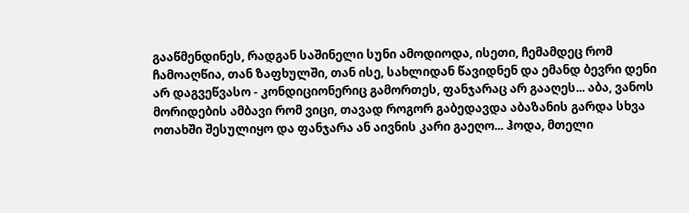გააწმენდინეს, რადგან საშინელი სუნი ამოდიოდა, ისეთი, ჩემამდეც რომ ჩამოაღწია, თან ზაფხულში, თან ისე, სახლიდან წავიდნენ და ემანდ ბევრი დენი არ დაგვეწვასო - კონდიციონერიც გამორთეს, ფანჯარაც არ გააღეს... აბა, ვანოს მორიდების ამბავი რომ ვიცი, თავად როგორ გაბედავდა აბაზანის გარდა სხვა ოთახში შესულიყო და ფანჯარა ან აივნის კარი გაეღო... ჰოდა, მთელი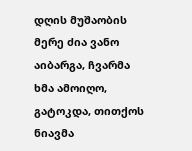დღის მუშაობის მერე ძია ვანო აიბარგა, ჩვარმა ხმა ამოიღო, გატოკდა, თითქოს ნიავმა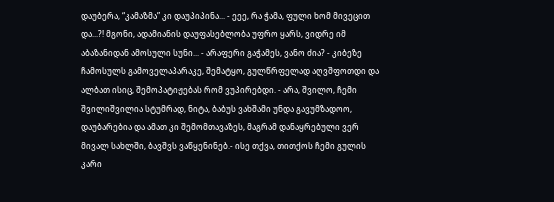დაუბერა, “კამაზმა” კი დაუპიპინა... - ეეე, რა ჭამა, ფული ხომ მივეცით და...?! მგონი, ადამიანის დაუფასებლობა უფრო ყარს, ვიდრე იმ აბაზანიდან ამოსული სუნი... - არაფერი გაჭამეს, ვანო ძია? - კიბეზე ჩამოსულს გამოველაპარაკე, შემატყო, გულწრფელად აღვშფოთდი და ალბათ ისიც, შემოპატიჟებას რომ ვუპირებდი. - არა, შვილო, ჩემი შვილიშვილია სტუმრად, ნიტა, ბაბუს ვახშამი უნდა გავუმზადოო, დაუბარებია და ამათ კი შემომთავაზეს, მაგრამ დანაყრებული ვერ მივალ სახლში, ბავშვს ვაწყენინებ.- ისე თქვა, თითქოს ჩემი გულის კარი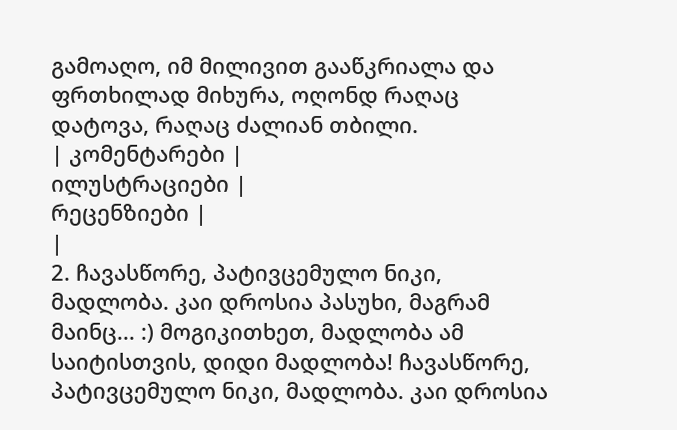გამოაღო, იმ მილივით გააწკრიალა და ფრთხილად მიხურა, ოღონდ რაღაც დატოვა, რაღაც ძალიან თბილი.
| კომენტარები |
ილუსტრაციები |
რეცენზიები |
|
2. ჩავასწორე, პატივცემულო ნიკი, მადლობა. კაი დროსია პასუხი, მაგრამ მაინც... :) მოგიკითხეთ, მადლობა ამ საიტისთვის, დიდი მადლობა! ჩავასწორე, პატივცემულო ნიკი, მადლობა. კაი დროსია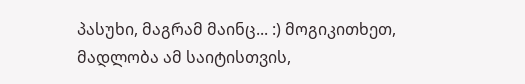პასუხი, მაგრამ მაინც... :) მოგიკითხეთ, მადლობა ამ საიტისთვის,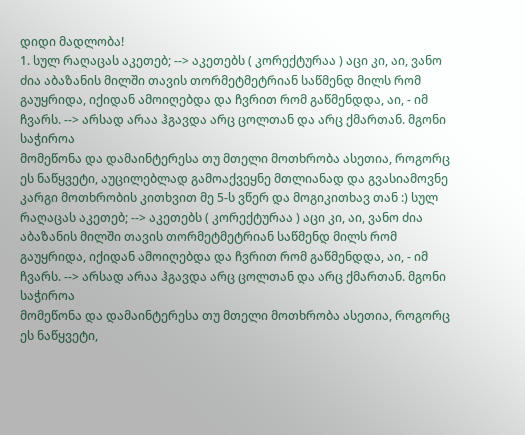დიდი მადლობა!
1. სულ რაღაცას აკეთებ; --> აკეთებს ( კორექტურაა ) აცი კი, აი, ვანო ძია აბაზანის მილში თავის თორმეტმეტრიან საწმენდ მილს რომ გაუყრიდა, იქიდან ამოიღებდა და ჩვრით რომ გაწმენდდა, აი, - იმ ჩვარს. --> არსად არაა ჰგავდა არც ცოლთან და არც ქმართან. მგონი საჭიროა
მომეწონა და დამაინტერესა თუ მთელი მოთხრობა ასეთია, როგორც ეს ნაწყვეტი, აუცილებლად გამოაქვეყნე მთლიანად და გვასიამოვნე კარგი მოთხრობის კითხვით მე 5-ს ვწერ და მოგიკითხავ თან :) სულ რაღაცას აკეთებ; --> აკეთებს ( კორექტურაა ) აცი კი, აი, ვანო ძია აბაზანის მილში თავის თორმეტმეტრიან საწმენდ მილს რომ გაუყრიდა, იქიდან ამოიღებდა და ჩვრით რომ გაწმენდდა, აი, - იმ ჩვარს. --> არსად არაა ჰგავდა არც ცოლთან და არც ქმართან. მგონი საჭიროა
მომეწონა და დამაინტერესა თუ მთელი მოთხრობა ასეთია, როგორც ეს ნაწყვეტი,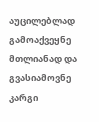აუცილებლად გამოაქვეყნე მთლიანად და გვასიამოვნე კარგი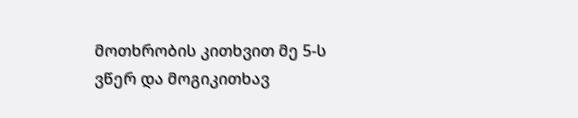მოთხრობის კითხვით მე 5-ს ვწერ და მოგიკითხავ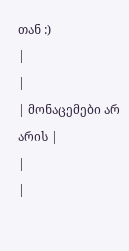თან :)
|
|
| მონაცემები არ არის |
|
|